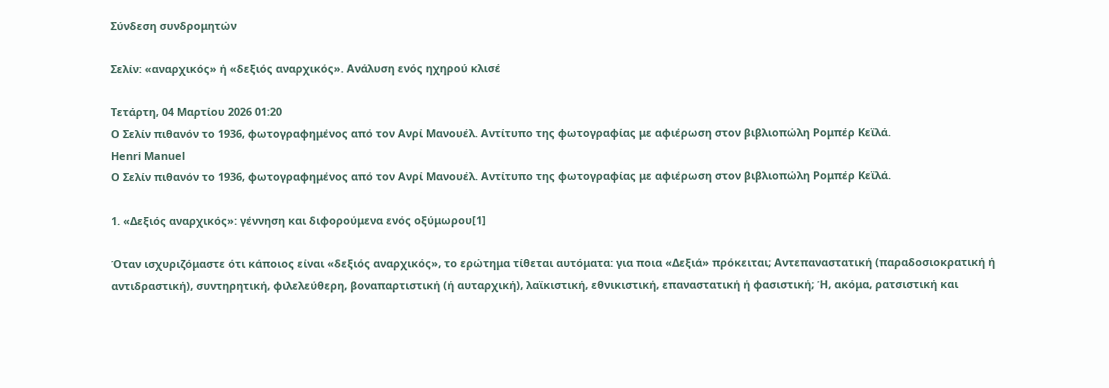Σύνδεση συνδρομητών

Σελίν: «αναρχικός» ή «δεξιός αναρχικός». Ανάλυση ενός ηχηρού κλισέ

Τετάρτη, 04 Μαρτίου 2026 01:20
Ο Σελίν πιθανόν το 1936, φωτογραφημένος από τον Ανρί Μανουέλ. Αντίτυπο της φωτογραφίας με αφιέρωση στον βιβλιοπώλη Ρομπέρ Κεϊλά.
Henri Manuel
Ο Σελίν πιθανόν το 1936, φωτογραφημένος από τον Ανρί Μανουέλ. Αντίτυπο της φωτογραφίας με αφιέρωση στον βιβλιοπώλη Ρομπέρ Κεϊλά.

1. «Δεξιός αναρχικός»: γέννηση και διφορούμενα ενός οξύμωρου[1]

Όταν ισχυριζόμαστε ότι κάποιος είναι «δεξιός αναρχικός», το ερώτημα τίθεται αυτόματα: για ποια «Δεξιά» πρόκειται; Αντεπαναστατική (παραδοσιοκρατική ή αντιδραστική), συντηρητική, φιλελεύθερη, βοναπαρτιστική (ή αυταρχική), λαϊκιστική, εθνικιστική, επαναστατική ή φασιστική; Ή, ακόμα, ρατσιστική και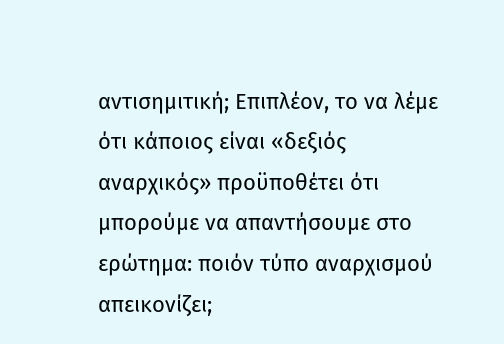αντισημιτική; Επιπλέον, το να λέμε ότι κάποιος είναι «δεξιός αναρχικός» προϋποθέτει ότι μπορούμε να απαντήσουμε στο ερώτημα: ποιόν τύπο αναρχισμού απεικονίζει;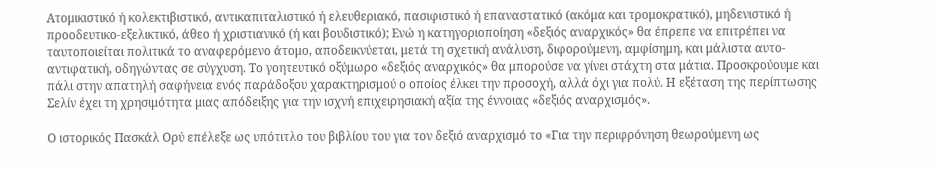Ατομικιστικό ή κολεκτιβιστικό, αντικαπιταλιστικό ή ελευθεριακό, πασιφιστικό ή επαναστατικό (ακόμα και τρομοκρατικό), μηδενιστικό ή προοδευτικο-εξελικτικό, άθεο ή χριστιανικό (ή και βουδιστικό); Ενώ η κατηγοριοποίηση «δεξιός αναρχικός» θα έπρεπε να επιτρέπει να ταυτοποιείται πολιτικά το αναφερόμενο άτομο, αποδεικνύεται, μετά τη σχετική ανάλυση, διφορούμενη, αμφίσημη, και μάλιστα αυτο-αντιφατική, οδηγώντας σε σύγχυση. Το γοητευτικό οξύμωρο «δεξιός αναρχικός» θα μπορούσε να γίνει στάχτη στα μάτια. Προσκρούουμε και πάλι στην απατηλή σαφήνεια ενός παράδοξου χαρακτηρισμού ο οποίος έλκει την προσοχή, αλλά όχι για πολύ. Η εξέταση της περίπτωσης Σελίν έχει τη χρησιμότητα μιας απόδειξης για την ισχνή επιχειρησιακή αξία της έννοιας «δεξιός αναρχισμός».

Ο ιστορικός Πασκάλ Ορύ επέλεξε ως υπότιτλο του βιβλίου του για τον δεξιό αναρχισμό το «Για την περιφρόνηση θεωρούμενη ως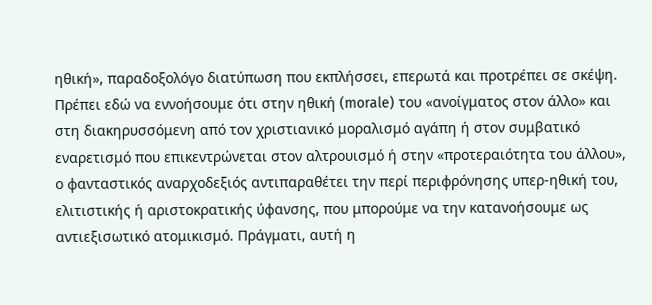ηθική», παραδοξολόγο διατύπωση που εκπλήσσει, επερωτά και προτρέπει σε σκέψη. Πρέπει εδώ να εννοήσουμε ότι στην ηθική (morale) του «ανοίγματος στον άλλο» και στη διακηρυσσόμενη από τον χριστιανικό μοραλισμό αγάπη ή στον συμβατικό εναρετισμό που επικεντρώνεται στον αλτρουισμό ή στην «προτεραιότητα του άλλου», ο φανταστικός αναρχοδεξιός αντιπαραθέτει την περί περιφρόνησης υπερ-ηθική του, ελιτιστικής ή αριστοκρατικής ύφανσης, που μπορούμε να την κατανοήσουμε ως αντιεξισωτικό ατομικισμό. Πράγματι, αυτή η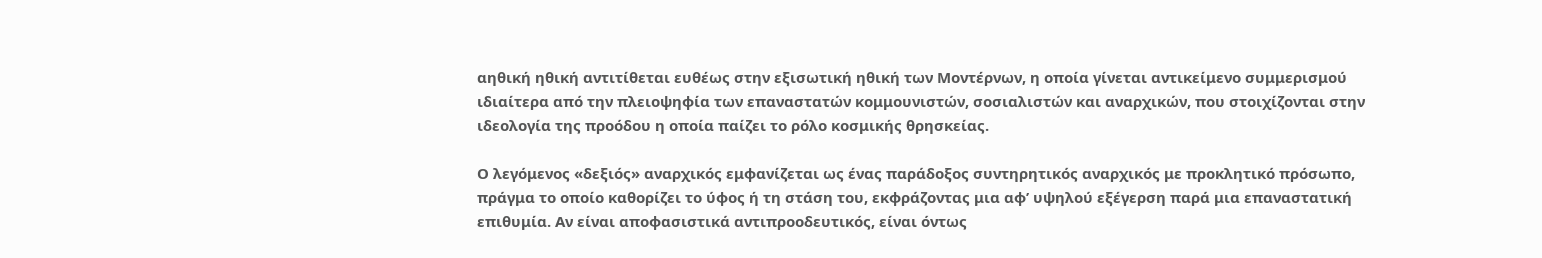αηθική ηθική αντιτίθεται ευθέως στην εξισωτική ηθική των Μοντέρνων, η οποία γίνεται αντικείμενο συμμερισμού ιδιαίτερα από την πλειοψηφία των επαναστατών κομμουνιστών, σοσιαλιστών και αναρχικών, που στοιχίζονται στην ιδεολογία της προόδου η οποία παίζει το ρόλο κοσμικής θρησκείας.

Ο λεγόμενος «δεξιός» αναρχικός εμφανίζεται ως ένας παράδοξος συντηρητικός αναρχικός με προκλητικό πρόσωπο, πράγμα το οποίο καθορίζει το ύφος ή τη στάση του, εκφράζοντας μια αφ’ υψηλού εξέγερση παρά μια επαναστατική επιθυμία. Αν είναι αποφασιστικά αντιπροοδευτικός, είναι όντως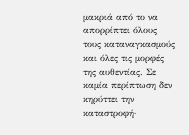μακριά από το να απορρίπτει όλους τους καταναγκασμούς και όλες τις μορφές της αυθεντίας. Σε καμία περίπτωση δεν κηρύττει την καταστροφή·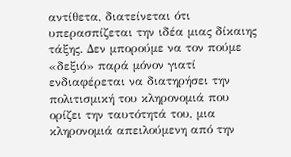αντίθετα, διατείνεται ότι υπερασπίζεται την ιδέα μιας δίκαιης τάξης. Δεν μπορούμε να τον πούμε «δεξιό» παρά μόνον γιατί ενδιαφέρεται να διατηρήσει την πολιτισμική του κληρονομιά που ορίζει την ταυτότητά του, μια κληρονομιά απειλούμενη από την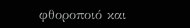φθοροποιό και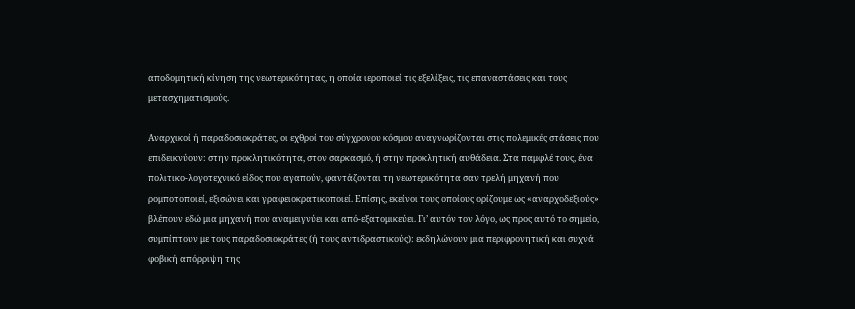αποδομητική κίνηση της νεωτερικότητας, η οποία ιεροποιεί τις εξελίξεις, τις επαναστάσεις και τους μετασχηματισμούς.

Αναρχικοί ή παραδοσιοκράτες, οι εχθροί του σύγχρονου κόσμου αναγνωρίζονται στις πολεμικές στάσεις που επιδεικνύουν: στην προκλητικότητα, στον σαρκασμό, ή στην προκλητική αυθάδεια. Στα παμφλέ τους, ένα πολιτικο-λογοτεχνικό είδος που αγαπούν, φαντάζονται τη νεωτερικότητα σαν τρελή μηχανή που ρομποτοποιεί, εξισώνει και γραφειοκρατικοποιεί. Επίσης, εκείνοι τους οποίους ορίζουμε ως «αναρχοδεξιούς» βλέπουν εδώ μια μηχανή που αναμειγνύει και από-εξατομικεύει. Γι’ αυτόν τον λόγο, ως προς αυτό το σημείο, συμπίπτουν με τους παραδοσιοκράτες (ή τους αντιδραστικούς): εκδηλώνουν μια περιφρονητική και συχνά φοβική απόρριψη της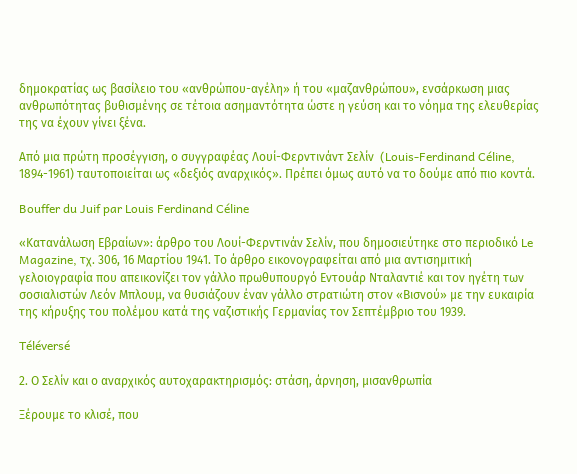δημοκρατίας ως βασίλειο του «ανθρώπου-αγέλη» ή του «μαζανθρώπου», ενσάρκωση μιας ανθρωπότητας βυθισμένης σε τέτοια ασημαντότητα ώστε η γεύση και το νόημα της ελευθερίας της να έχουν γίνει ξένα.

Από μια πρώτη προσέγγιση, ο συγγραφέας Λουί-Φερντινάντ Σελίν  (Louis-Ferdinand Céline, 1894-1961) ταυτοποιείται ως «δεξιός αναρχικός». Πρέπει όμως αυτό να το δούμε από πιο κοντά.

Bouffer du Juif par Louis Ferdinand Céline

«Κατανάλωση Εβραίων»: άρθρο του Λουί-Φερντινάν Σελίν, που δημοσιεύτηκε στο περιοδικό Le Magazine, τχ. 306, 16 Μαρτίου 1941. Το άρθρο εικονογραφείται από μια αντισημιτική γελοιογραφία που απεικονίζει τον γάλλο πρωθυπουργό Εντουάρ Νταλαντιέ και τον ηγέτη των σοσιαλιστών Λεόν Μπλουμ, να θυσιάζουν έναν γάλλο στρατιώτη στον «Βισνού» με την ευκαιρία της κήρυξης του πολέμου κατά της ναζιστικής Γερμανίας τον Σεπτέμβριο του 1939.

Téléversé

2. Ο Σελίν και ο αναρχικός αυτοχαρακτηρισμός: στάση, άρνηση, μισανθρωπία

Ξέρουμε το κλισέ, που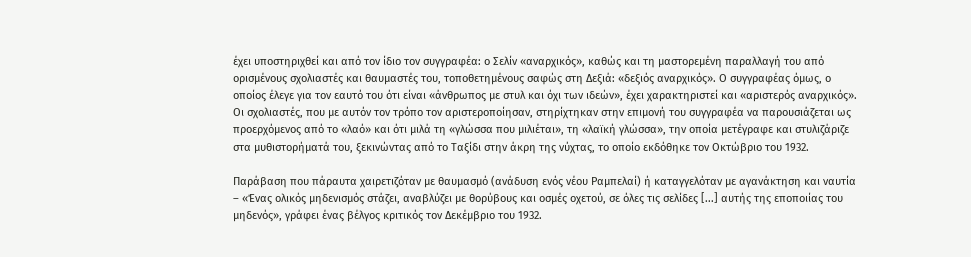έχει υποστηριχθεί και από τον ίδιο τον συγγραφέα: ο Σελίν «αναρχικός», καθώς και τη μαστορεμένη παραλλαγή του από ορισμένους σχολιαστές και θαυμαστές του, τοποθετημένους σαφώς στη Δεξιά: «δεξιός αναρχικός». Ο συγγραφέας όμως, ο οποίος έλεγε για τον εαυτό του ότι είναι «άνθρωπος με στυλ και όχι των ιδεών», έχει χαρακτηριστεί και «αριστερός αναρχικός». Οι σχολιαστές, που με αυτόν τον τρόπο τον αριστεροποίησαν, στηρίχτηκαν στην επιμονή του συγγραφέα να παρουσιάζεται ως προερχόμενος από το «λαό» και ότι μιλά τη «γλώσσα που μιλιέται», τη «λαϊκή γλώσσα», την οποία μετέγραφε και στυλιζάριζε στα μυθιστορήματά του, ξεκινώντας από το Ταξίδι στην άκρη της νύχτας, το οποίο εκδόθηκε τον Οκτώβριο του 1932.

Παράβαση που πάραυτα χαιρετιζόταν με θαυμασμό (ανάδυση ενός νέου Ραμπελαί) ή καταγγελόταν με αγανάκτηση και ναυτία – «Ένας ολικός μηδενισμός στάζει, αναβλύζει με θορύβους και οσμές οχετού, σε όλες τις σελίδες [...] αυτής της εποποιίας του μηδενός», γράφει ένας βέλγος κριτικός τον Δεκέμβριο του 1932.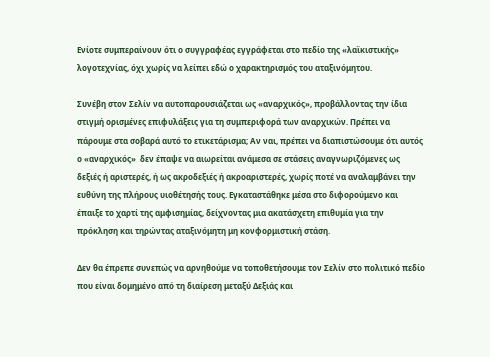Ενίοτε συμπεραίνουν ότι ο συγγραφέας εγγράφεται στο πεδίο της «λαϊκιστικής» λογοτεχνίας, όχι χωρίς να λείπει εδώ ο χαρακτηρισμός του αταξινόμητου.

Συνέβη στον Σελίν να αυτοπαρουσιάζεται ως «αναρχικός», προβάλλοντας την ίδια στιγμή ορισμένες επιφυλάξεις για τη συμπεριφορά των αναρχικών. Πρέπει να πάρουμε στα σοβαρά αυτό το ετικετάρισμα; Αν ναι, πρέπει να διαπιστώσουμε ότι αυτός ο «αναρχικός»  δεν έπαψε να αιωρείται ανάμεσα σε στάσεις αναγνωριζόμενες ως δεξιές ή αριστερές, ή ως ακροδεξιές ή ακροαριστερές, χωρίς ποτέ να αναλαμβάνει την ευθύνη της πλήρους υιοθέτησής τους. Εγκαταστάθηκε μέσα στο διφορούμενο και έπαιξε το χαρτί της αμφισημίας, δείχνοντας μια ακατάσχετη επιθυμία για την πρόκληση και τηρώντας αταξινόμητη μη κονφορμιστική στάση.

Δεν θα έπρεπε συνεπώς να αρνηθούμε να τοποθετήσουμε τον Σελίν στο πολιτικό πεδίο που είναι δομημένο από τη διαίρεση μεταξύ Δεξιάς και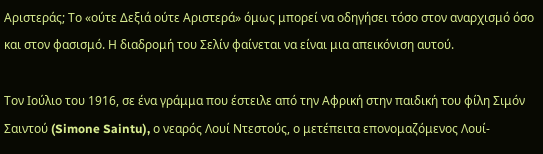Αριστεράς; Το «ούτε Δεξιά ούτε Αριστερά» όμως μπορεί να οδηγήσει τόσο στον αναρχισμό όσο και στον φασισμό. Η διαδρομή του Σελίν φαίνεται να είναι μια απεικόνιση αυτού.

Τον Ιούλιο του 1916, σε ένα γράμμα που έστειλε από την Αφρική στην παιδική του φίλη Σιμόν Σαιντού (Simone Saintu), ο νεαρός Λουί Ντεστούς, ο μετέπειτα επονομαζόμενος Λουί-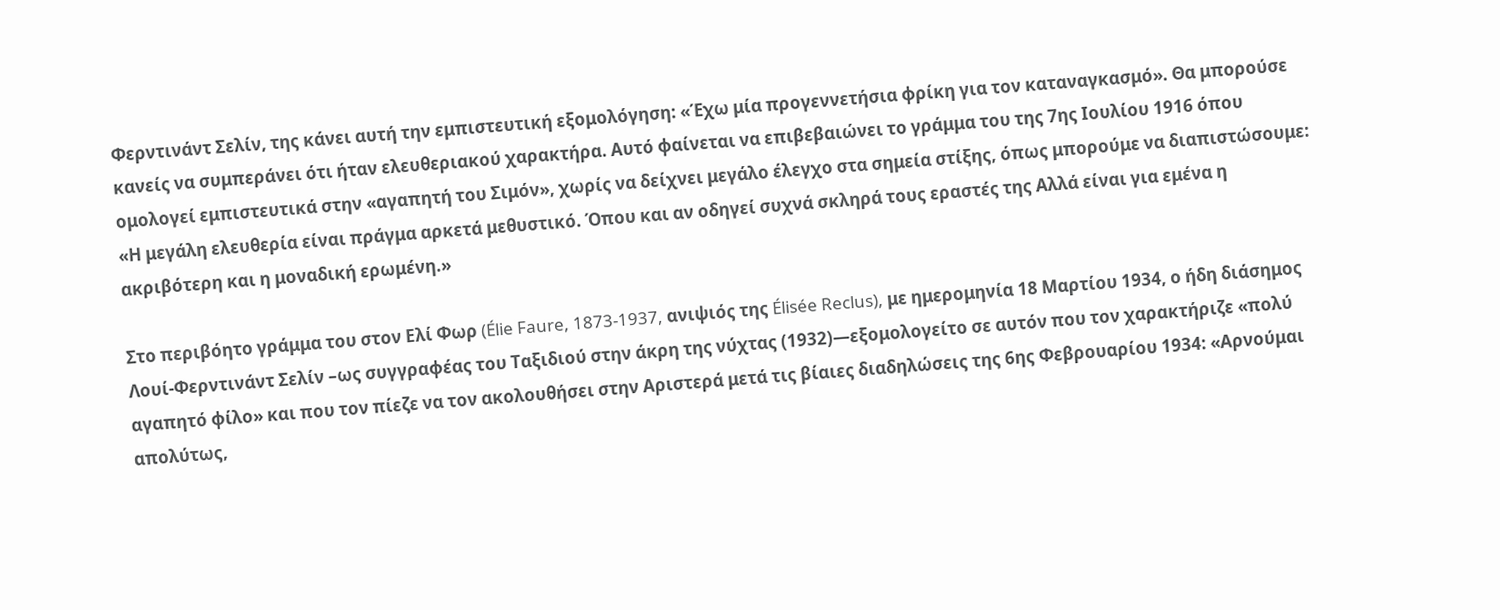Φερντινάντ Σελίν, της κάνει αυτή την εμπιστευτική εξομολόγηση: «Έχω μία προγεννετήσια φρίκη για τον καταναγκασμό». Θα μπορούσε κανείς να συμπεράνει ότι ήταν ελευθεριακού χαρακτήρα. Αυτό φαίνεται να επιβεβαιώνει το γράμμα του της 7ης Ιουλίου 1916 όπου ομολογεί εμπιστευτικά στην «αγαπητή του Σιμόν», χωρίς να δείχνει μεγάλο έλεγχο στα σημεία στίξης, όπως μπορούμε να διαπιστώσουμε: «Η μεγάλη ελευθερία είναι πράγμα αρκετά μεθυστικό. Όπου και αν οδηγεί συχνά σκληρά τους εραστές της Αλλά είναι για εμένα η ακριβότερη και η μοναδική ερωμένη.»

Στο περιβόητο γράμμα του στον Ελί Φωρ (Élie Faure, 1873-1937, ανιψιός της Élisée Reclus), με ημερομηνία 18 Μαρτίου 1934, ο ήδη διάσημος Λουί-Φερντινάντ Σελίν –ως συγγραφέας του Ταξιδιού στην άκρη της νύχτας (1932)—εξομολογείτο σε αυτόν που τον χαρακτήριζε «πολύ αγαπητό φίλο» και που τον πίεζε να τον ακολουθήσει στην Αριστερά μετά τις βίαιες διαδηλώσεις της 6ης Φεβρουαρίου 1934: «Αρνούμαι απολύτως,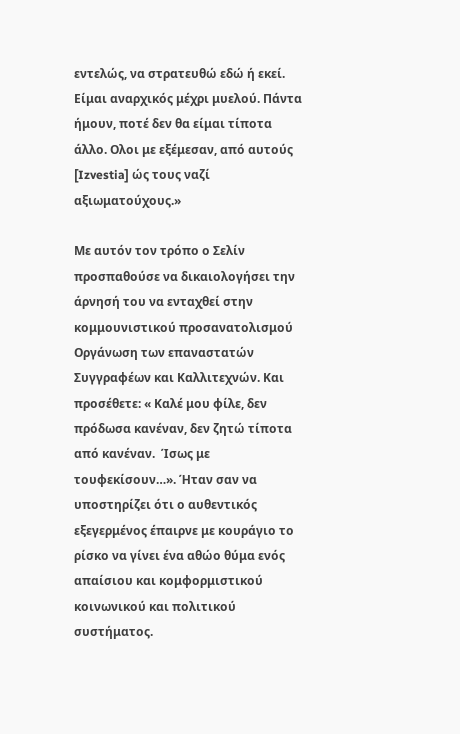εντελώς, να στρατευθώ εδώ ή εκεί. Είμαι αναρχικός μέχρι μυελού. Πάντα ήμουν, ποτέ δεν θα είμαι τίποτα άλλο. Ολοι με εξέμεσαν, από αυτούς [Izvestia] ώς τους ναζί αξιωματούχους.»

Με αυτόν τον τρόπο ο Σελίν προσπαθούσε να δικαιολογήσει την άρνησή του να ενταχθεί στην κομμουνιστικού προσανατολισμού Οργάνωση των επαναστατών Συγγραφέων και Καλλιτεχνών. Και προσέθετε: « Καλέ μου φίλε, δεν πρόδωσα κανέναν, δεν ζητώ τίποτα από κανέναν.  Ίσως με τουφεκίσουν…». Ήταν σαν να υποστηρίζει ότι ο αυθεντικός εξεγερμένος έπαιρνε με κουράγιο το ρίσκο να γίνει ένα αθώο θύμα ενός απαίσιου και κομφορμιστικού κοινωνικού και πολιτικού συστήματος.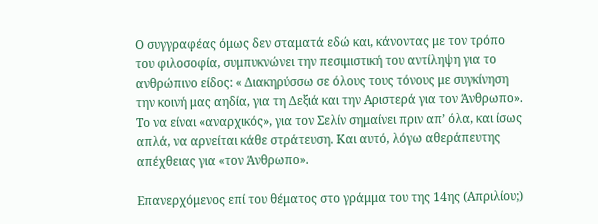Ο συγγραφέας όμως δεν σταματά εδώ και, κάνοντας με τον τρόπο του φιλοσοφία, συμπυκνώνει την πεσιμιστική του αντίληψη για το ανθρώπινο είδος: « Διακηρύσσω σε όλους τους τόνους με συγκίνηση την κοινή μας αηδία, για τη Δεξιά και την Αριστερά για τον Άνθρωπο». Το να είναι «αναρχικός», για τον Σελίν σημαίνει πριν απ’ όλα, και ίσως απλά, να αρνείται κάθε στράτευση. Και αυτό, λόγω αθεράπευτης απέχθειας για «τον Άνθρωπο».

Επανερχόμενος επί του θέματος στο γράμμα του της 14ης (Απριλίου;)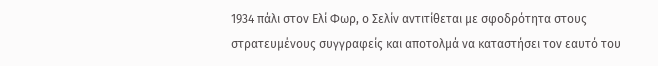1934 πάλι στον Ελί Φωρ, ο Σελίν αντιτίθεται με σφοδρότητα στους στρατευμένους συγγραφείς και αποτολμά να καταστήσει τον εαυτό του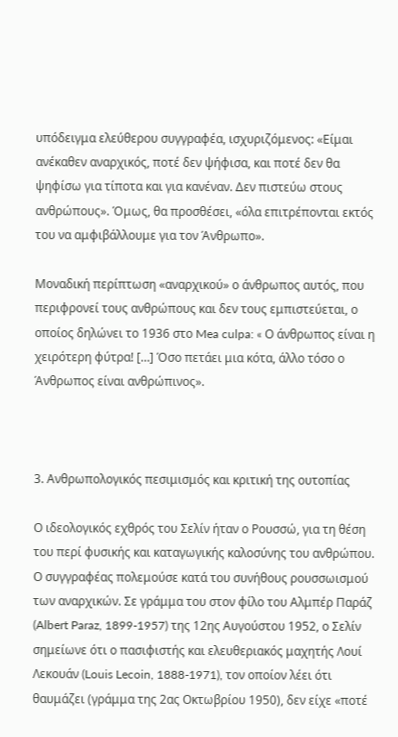υπόδειγμα ελεύθερου συγγραφέα, ισχυριζόμενος: «Είμαι ανέκαθεν αναρχικός, ποτέ δεν ψήφισα, και ποτέ δεν θα ψηφίσω για τίποτα και για κανέναν. Δεν πιστεύω στους ανθρώπους». Όμως, θα προσθέσει, «όλα επιτρέπονται εκτός του να αμφιβάλλουμε για τον Άνθρωπο».

Μοναδική περίπτωση «αναρχικού» ο άνθρωπος αυτός, που περιφρονεί τους ανθρώπους και δεν τους εμπιστεύεται, ο οποίος δηλώνει το 1936 στο Mea culpa: « Ο άνθρωπος είναι η χειρότερη φύτρα! […] Όσο πετάει μια κότα, άλλο τόσο ο Άνθρωπος είναι ανθρώπινος».



3. Ανθρωπολογικός πεσιμισμός και κριτική της ουτοπίας

Ο ιδεολογικός εχθρός του Σελίν ήταν ο Ρουσσώ, για τη θέση του περί φυσικής και καταγωγικής καλοσύνης του ανθρώπου. Ο συγγραφέας πολεμούσε κατά του συνήθους ρουσσωισμού των αναρχικών. Σε γράμμα του στον φίλο του Αλμπέρ Παράζ (Albert Paraz, 1899-1957) της 12ης Αυγούστου 1952, ο Σελίν σημείωνε ότι ο πασιφιστής και ελευθεριακός μαχητής Λουί Λεκουάν (Louis Lecoin, 1888-1971), τον οποίον λέει ότι θαυμάζει (γράμμα της 2ας Οκτωβρίου 1950), δεν είχε «ποτέ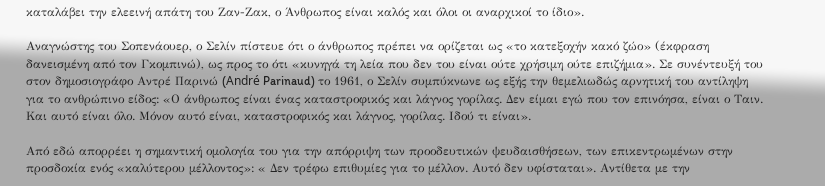καταλάβει την ελεεινή απάτη του Ζαν-Ζακ, ο Άνθρωπος είναι καλός και όλοι οι αναρχικοί το ίδιο».

Αναγνώστης του Σοπενάουερ, ο Σελίν πίστευε ότι ο άνθρωπος πρέπει να ορίζεται ως «το κατεξοχήν κακό ζώο» (έκφραση δανεισμένη από τον Γκομπινώ), ως προς το ότι «κυνηγά τη λεία που δεν του είναι ούτε χρήσιμη ούτε επιζήμια». Σε συνέντευξή του στον δημοσιογράφο Αντρέ Παρινώ (André Parinaud) το 1961, ο Σελίν συμπύκνωνε ως εξής την θεμελιωδώς αρνητική του αντίληψη για το ανθρώπινο είδος: «Ο άνθρωπος είναι ένας καταστροφικός και λάγνος γορίλας. Δεν είμαι εγώ που τον επινόησα, είναι ο Ταιν. Και αυτό είναι όλο. Μόνον αυτό είναι, καταστροφικός και λάγνος, γορίλας. Ιδού τι είναι».

Από εδώ απορρέει η σημαντική ομολογία του για την απόρριψη των προοδευτικών ψευδαισθήσεων, των επικεντρωμένων στην προσδοκία ενός «καλύτερου μέλλοντος»: « Δεν τρέφω επιθυμίες για το μέλλον. Αυτό δεν υφίσταται». Αντίθετα με την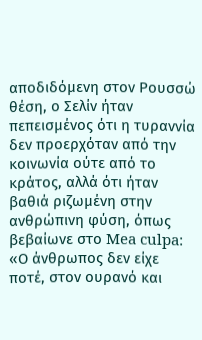αποδιδόμενη στον Ρουσσώ θέση, ο Σελίν ήταν πεπεισμένος ότι η τυραννία δεν προερχόταν από την κοινωνία ούτε από το κράτος, αλλά ότι ήταν βαθιά ριζωμένη στην ανθρώπινη φύση, όπως βεβαίωνε στο Mea culpa: «Ο άνθρωπος δεν είχε ποτέ, στον ουρανό και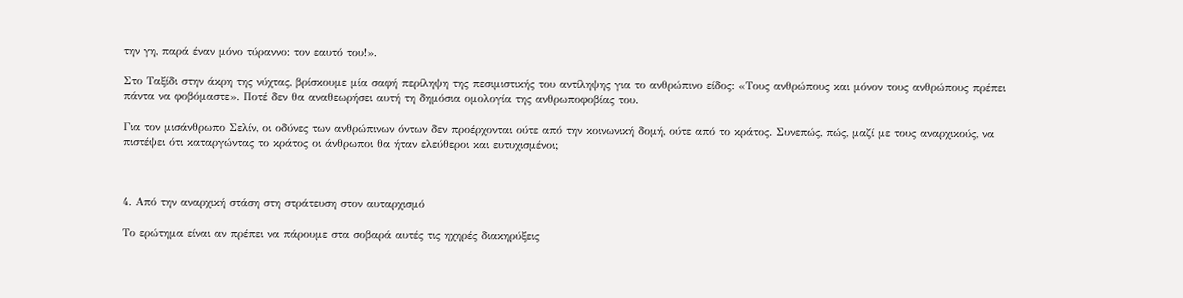την γη, παρά έναν μόνο τύραννο: τον εαυτό του!».

Στο Ταξίδι στην άκρη της νύχτας, βρίσκουμε μία σαφή περίληψη της πεσιμιστικής του αντίληψης για το ανθρώπινο είδος: «Τους ανθρώπους και μόνον τους ανθρώπους πρέπει πάντα να φοβόμαστε». Ποτέ δεν θα αναθεωρήσει αυτή τη δημόσια ομολογία της ανθρωποφοβίας του.

Για τον μισάνθρωπο Σελίν, οι οδύνες των ανθρώπινων όντων δεν προέρχονται ούτε από την κοινωνική δομή, ούτε από το κράτος. Συνεπώς, πώς, μαζί με τους αναρχικούς, να πιστέψει ότι καταργώντας το κράτος οι άνθρωποι θα ήταν ελεύθεροι και ευτυχισμένοι;



4. Από την αναρχική στάση στη στράτευση στον αυταρχισμό

Το ερώτημα είναι αν πρέπει να πάρουμε στα σοβαρά αυτές τις ηχηρές διακηρύξεις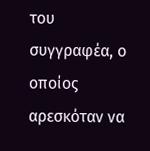του συγγραφέα, ο οποίος αρεσκόταν να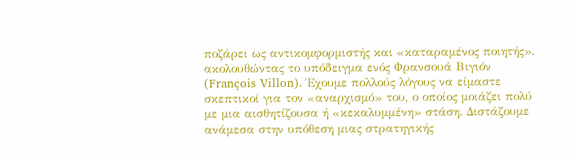ποζάρει ως αντικομφορμιστής και «καταραμένος ποιητής», ακολουθώντας το υπόδειγμα ενός Φρανσουά Βιγιόν (François Villon). Έχουμε πολλούς λόγους να είμαστε σκεπτικοί για τον «αναρχισμό» του, ο οποίος μοιάζει πολύ με μια αισθητίζουσα ή «κεκαλυμμένη» στάση. Διστάζουμε ανάμεσα στην υπόθεση μιας στρατηγικής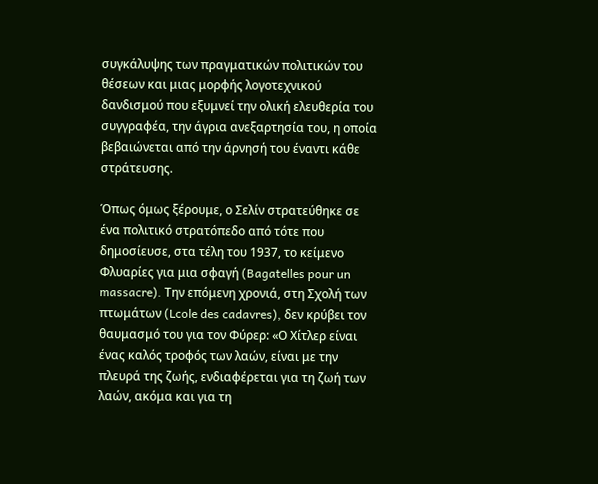συγκάλυψης των πραγματικών πολιτικών του θέσεων και μιας μορφής λογοτεχνικού δανδισμού που εξυμνεί την ολική ελευθερία του συγγραφέα, την άγρια ανεξαρτησία του, η οποία βεβαιώνεται από την άρνησή του έναντι κάθε στράτευσης.

Όπως όμως ξέρουμε, ο Σελίν στρατεύθηκε σε ένα πολιτικό στρατόπεδο από τότε που δημοσίευσε, στα τέλη του 1937, το κείμενο Φλυαρίες για μια σφαγή (Bagatelles pour un massacre). Την επόμενη χρονιά, στη Σχολή των πτωμάτων (Lcole des cadavres), δεν κρύβει τον θαυμασμό του για τον Φύρερ: «Ο Χίτλερ είναι ένας καλός τροφός των λαών, είναι με την πλευρά της ζωής, ενδιαφέρεται για τη ζωή των λαών, ακόμα και για τη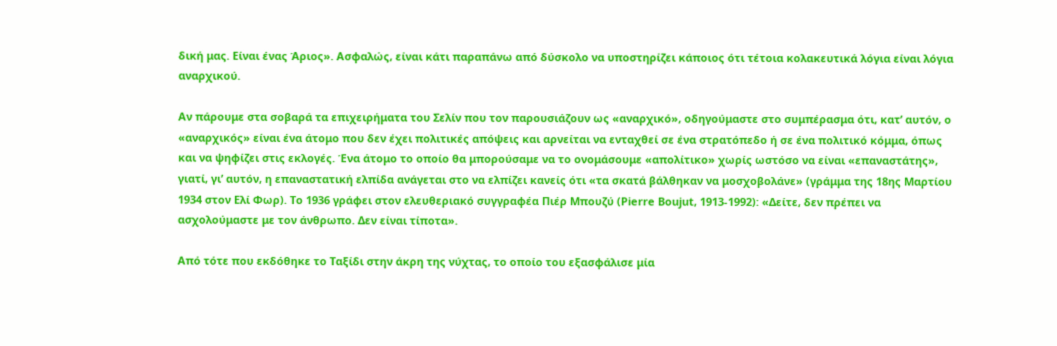δική μας. Είναι ένας Άριος». Ασφαλώς, είναι κάτι παραπάνω από δύσκολο να υποστηρίζει κάποιος ότι τέτοια κολακευτικά λόγια είναι λόγια αναρχικού.

Αν πάρουμε στα σοβαρά τα επιχειρήματα του Σελίν που τον παρουσιάζουν ως «αναρχικό», οδηγούμαστε στο συμπέρασμα ότι, κατ’ αυτόν, ο «αναρχικός» είναι ένα άτομο που δεν έχει πολιτικές απόψεις και αρνείται να ενταχθεί σε ένα στρατόπεδο ή σε ένα πολιτικό κόμμα, όπως και να ψηφίζει στις εκλογές. Ένα άτομο το οποίο θα μπορούσαμε να το ονομάσουμε «απολίτικο» χωρίς ωστόσο να είναι «επαναστάτης», γιατί, γι’ αυτόν, η επαναστατική ελπίδα ανάγεται στο να ελπίζει κανείς ότι «τα σκατά βάλθηκαν να μοσχοβολάνε» (γράμμα της 18ης Μαρτίου 1934 στον Ελί Φωρ). Το 1936 γράφει στον ελευθεριακό συγγραφέα Πιέρ Μπουζύ (Pierre Boujut, 1913-1992): «Δείτε, δεν πρέπει να ασχολούμαστε με τον άνθρωπο. Δεν είναι τίποτα».

Από τότε που εκδόθηκε το Ταξίδι στην άκρη της νύχτας, το οποίο του εξασφάλισε μία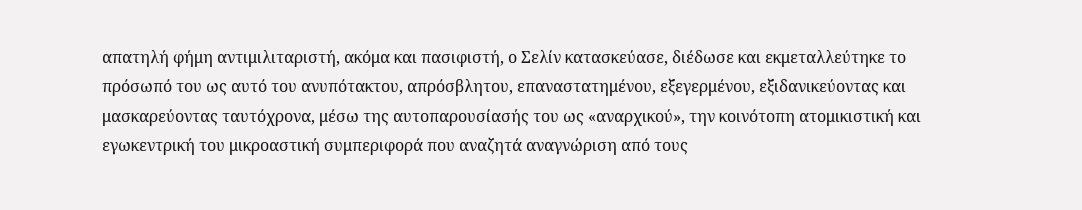απατηλή φήμη αντιμιλιταριστή, ακόμα και πασιφιστή, ο Σελίν κατασκεύασε, διέδωσε και εκμεταλλεύτηκε το πρόσωπό του ως αυτό του ανυπότακτου, απρόσβλητου, επαναστατημένου, εξεγερμένου, εξιδανικεύοντας και μασκαρεύοντας ταυτόχρονα, μέσω της αυτοπαρουσίασής του ως «αναρχικού», την κοινότοπη ατομικιστική και εγωκεντρική του μικροαστική συμπεριφορά που αναζητά αναγνώριση από τους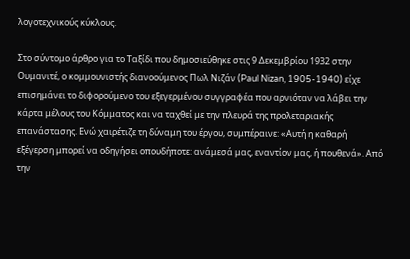λογοτεχνικούς κύκλους.

Στο σύντομο άρθρο για το Ταξίδι που δημοσιεύθηκε στις 9 Δεκεμβρίου 1932 στην Ουμανιτέ, ο κομμουνιστής διανοούμενος Πωλ Νιζάν (Paul Nizan, 1905-1940) είχε επισημάνει το διφορούμενο του εξεγερμένου συγγραφέα που αρνιόταν να λάβει την κάρτα μέλους του Κόμματος και να ταχθεί με την πλευρά της προλεταριακής επανάστασης. Ενώ χαιρέτιζε τη δύναμη του έργου, συμπέραινε: «Αυτή η καθαρή εξέγερση μπορεί να οδηγήσει οπουδήποτε: ανάμεσά μας, εναντίον μας, ή πουθενά». Από την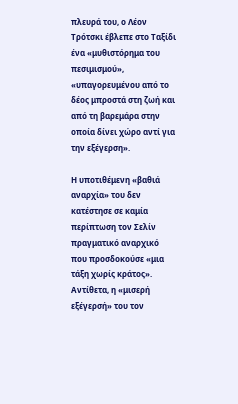πλευρά του, ο Λέον Τρότσκι έβλεπε στο Ταξίδι ένα «μυθιστόρημα του πεσιμισμού», «υπαγορευμένου από το δέος μπροστά στη ζωή και από τη βαρεμάρα στην οποία δίνει χώρο αντί για την εξέγερση».

Η υποτιθέμενη «βαθιά αναρχία» του δεν κατέστησε σε καμία περίπτωση τον Σελίν πραγματικό αναρχικό που προσδοκούσε «μια τάξη χωρίς κράτος». Αντίθετα, η «μισερή εξέγερσή» του τον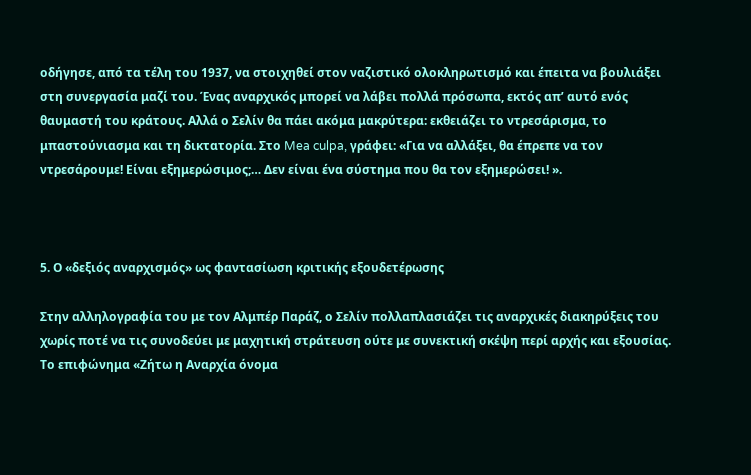οδήγησε, από τα τέλη του 1937, να στοιχηθεί στον ναζιστικό ολοκληρωτισμό και έπειτα να βουλιάξει στη συνεργασία μαζί του. Ένας αναρχικός μπορεί να λάβει πολλά πρόσωπα, εκτός απ’ αυτό ενός θαυμαστή του κράτους. Αλλά ο Σελίν θα πάει ακόμα μακρύτερα: εκθειάζει το ντρεσάρισμα, το μπαστούνιασμα και τη δικτατορία. Στο Mea culpa, γράφει: «Για να αλλάξει, θα έπρεπε να τον ντρεσάρουμε! Είναι εξημερώσιμος;… Δεν είναι ένα σύστημα που θα τον εξημερώσει! ».



5. Ο «δεξιός αναρχισμός» ως φαντασίωση κριτικής εξουδετέρωσης

Στην αλληλογραφία του με τον Αλμπέρ Παράζ, ο Σελίν πολλαπλασιάζει τις αναρχικές διακηρύξεις του χωρίς ποτέ να τις συνοδεύει με μαχητική στράτευση ούτε με συνεκτική σκέψη περί αρχής και εξουσίας. Το επιφώνημα «Ζήτω η Αναρχία όνομα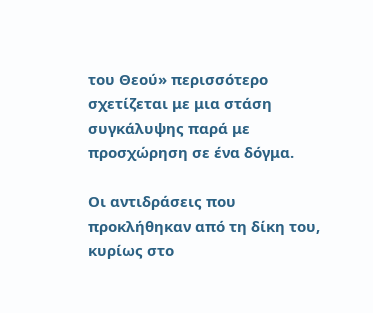του Θεού» περισσότερο σχετίζεται με μια στάση συγκάλυψης παρά με προσχώρηση σε ένα δόγμα.

Οι αντιδράσεις που προκλήθηκαν από τη δίκη του, κυρίως στο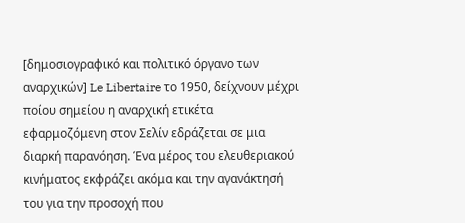[δημοσιογραφικό και πολιτικό όργανο των αναρχικών] Le Libertaire το 1950, δείχνουν μέχρι ποίου σημείου η αναρχική ετικέτα εφαρμοζόμενη στον Σελίν εδράζεται σε μια διαρκή παρανόηση. Ένα μέρος του ελευθεριακού κινήματος εκφράζει ακόμα και την αγανάκτησή του για την προσοχή που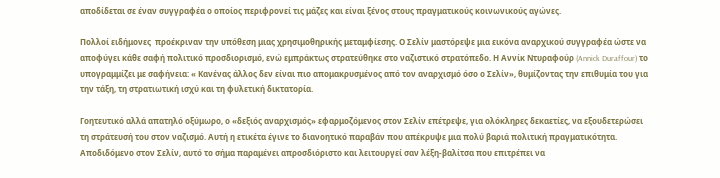αποδίδεται σε έναν συγγραφέα ο οποίος περιφρονεί τις μάζες και είναι ξένος στους πραγματικούς κοινωνικούς αγώνες.

Πολλοί ειδήμονες  προέκριναν την υπόθεση μιας χρησιμοθηρικής μεταμφίεσης. Ο Σελίν μαστόρεψε μια εικόνα αναρχικού συγγραφέα ώστε να αποφύγει κάθε σαφή πολιτικό προσδιορισμό, ενώ εμπράκτως στρατεύθηκε στο ναζιστικό στρατόπεδο. Η Αννίκ Ντυραφούρ (Annick Duraffour) το υπογραμμίζει με σαφήνεια: « Κανένας άλλος δεν είναι πιο απομακρυσμένος από τον αναρχισμό όσο ο Σελίν», θυμίζοντας την επιθυμία του για την τάξη, τη στρατιωτική ισχύ και τη φυλετική δικτατορία.

Γοητευτικό αλλά απατηλό οξύμωρο, ο «δεξιός αναρχισμός» εφαρμοζόμενος στον Σελίν επέτρεψε, για ολόκληρες δεκαετίες, να εξουδετερώσει τη στράτευσή του στον ναζισμό. Αυτή η ετικέτα έγινε το διανοητικό παραβάν που απέκρυψε μια πολύ βαριά πολιτική πραγματικότητα. Αποδιδόμενο στον Σελίν, αυτό το σήμα παραμένει απροσδιόριστο και λειτουργεί σαν λέξη-βαλίτσα που επιτρέπει να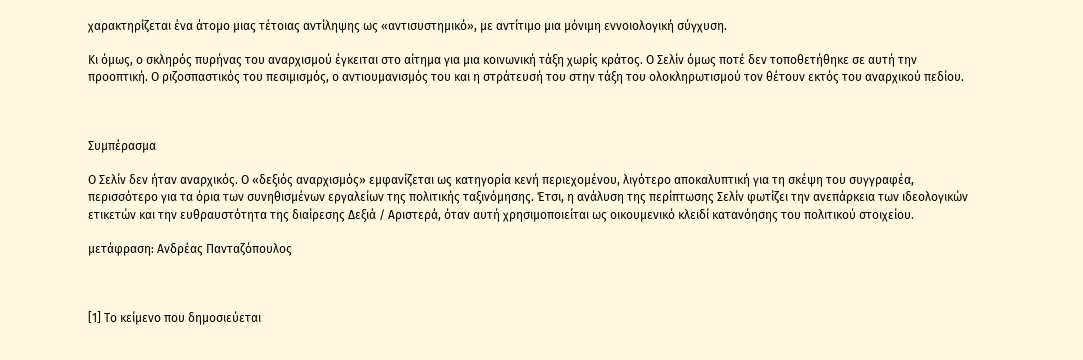χαρακτηρίζεται ένα άτομο μιας τέτοιας αντίληψης ως «αντισυστημικό», με αντίτιμο μια μόνιμη εννοιολογική σύγχυση.

Κι όμως, ο σκληρός πυρήνας του αναρχισμού έγκειται στο αίτημα για μια κοινωνική τάξη χωρίς κράτος. Ο Σελίν όμως ποτέ δεν τοποθετήθηκε σε αυτή την προοπτική. Ο ριζοσπαστικός του πεσιμισμός, ο αντιουμανισμός του και η στράτευσή του στην τάξη του ολοκληρωτισμού τον θέτουν εκτός του αναρχικού πεδίου.



Συμπέρασμα

Ο Σελίν δεν ήταν αναρχικός. Ο «δεξιός αναρχισμός» εμφανίζεται ως κατηγορία κενή περιεχομένου, λιγότερο αποκαλυπτική για τη σκέψη του συγγραφέα, περισσότερο για τα όρια των συνηθισμένων εργαλείων της πολιτικής ταξινόμησης. Έτσι, η ανάλυση της περίπτωσης Σελίν φωτίζει την ανεπάρκεια των ιδεολογικών ετικετών και την ευθραυστότητα της διαίρεσης Δεξιά / Αριστερά, όταν αυτή χρησιμοποιείται ως οικουμενικό κλειδί κατανόησης του πολιτικού στοιχείου.

μετάφραση: Ανδρέας Πανταζόπουλος



[1] Το κείμενο που δημοσιεύεται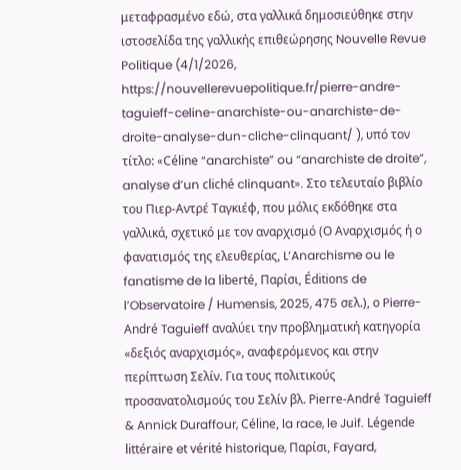μεταφρασμένο εδώ, στα γαλλικά δημοσιεύθηκε στην ιστοσελίδα της γαλλικής επιθεώρησης Nouvelle Revue Politique (4/1/2026, https://nouvellerevuepolitique.fr/pierre-andre-taguieff-celine-anarchiste-ou-anarchiste-de-droite-analyse-dun-cliche-clinquant/ ), υπό τον τίτλο: «Céline “anarchiste” ou “anarchiste de droite”, analyse d’un cliché clinquant». Στο τελευταίο βιβλίο του Πιερ-Αντρέ Ταγκιέφ, που μόλις εκδόθηκε στα γαλλικά, σχετικό με τον αναρχισμό (Ο Αναρχισμός ή ο φανατισμός της ελευθερίας, L’Anarchisme ou le fanatisme de la liberté, Παρίσι, Éditions de l’Observatoire / Humensis, 2025, 475 σελ.), ο Pierre-André Taguieff αναλύει την προβληματική κατηγορία «δεξιός αναρχισμός», αναφερόμενος και στην περίπτωση Σελίν. Για τους πολιτικούς προσανατολισμούς του Σελίν βλ. Pierre-André Taguieff & Annick Duraffour, Céline, la race, le Juif. Légende littéraire et vérité historique, Παρίσι, Fayard,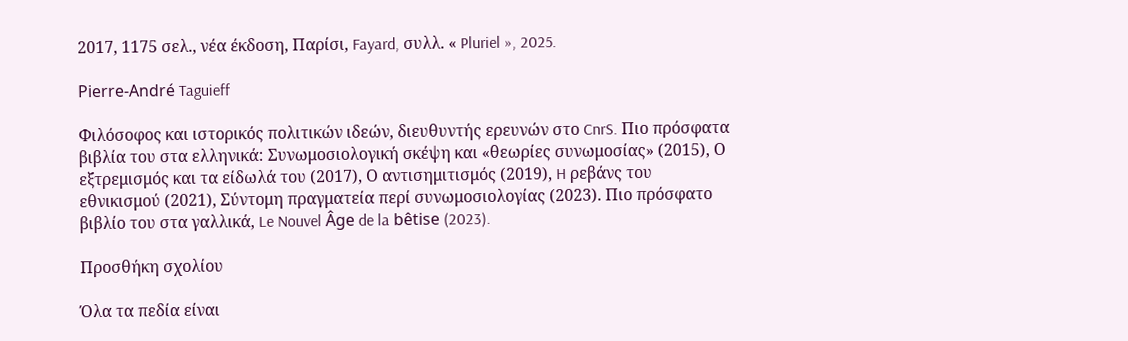2017, 1175 σελ., νέα έκδοση, Παρίσι, Fayard, συλλ. « Pluriel », 2025.

Pierre-André Taguieff

Φιλόσοφος και ιστορικός πολιτικών ιδεών, διευθυντής ερευνών στο CnrS. Πιο πρόσφατα βιβλία του στα ελληνικά: Συνωμοσιολογική σκέψη και «θεωρίες συνωμοσίας» (2015), Ο εξτρεμισμός και τα είδωλά του (2017), Ο αντισημιτισμός (2019), H ρεβάνς του εθνικισμού (2021), Σύντομη πραγματεία περί συνωμοσιολογίας (2023). Πιο πρόσφατο βιβλίο του στα γαλλικά, Le Nouvel Âge de la bêtise (2023).

Προσθήκη σχολίου

Όλα τα πεδία είναι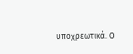υποχρεωτικά. Ο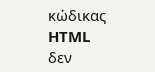κώδικας HTML δεν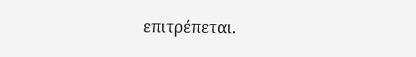επιτρέπεται.